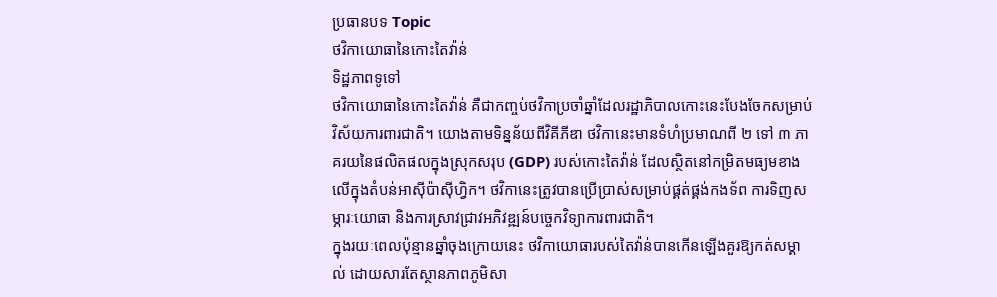ប្រធានបទ Topic
ថវិកាយោធានៃកោះតៃវ៉ាន់
ទិដ្ឋភាពទូទៅ
ថវិកាយោធានៃកោះតៃវ៉ាន់ គឺជាកញ្ចប់ថវិកាប្រចាំឆ្នាំដែលរដ្ឋាភិបាលកោះនេះបែងចែកសម្រាប់វិស័យការពារជាតិ។ យោងតាមទិន្នន័យពីវិគីភីឌា ថវិកានេះមានទំហំប្រមាណពី ២ ទៅ ៣ ភាគរយនៃផលិតផលក្នុងស្រុកសរុប (GDP) របស់កោះតៃវ៉ាន់ ដែលស្ថិតនៅកម្រិតមធ្យមខាងលើក្នុងតំបន់អាស៊ីប៉ាស៊ីហ្វិក។ ថវិកានេះត្រូវបានប្រើប្រាស់សម្រាប់ផ្គត់ផ្គង់កងទ័ព ការទិញសម្ភារៈយោធា និងការស្រាវជ្រាវអភិវឌ្ឍន៍បច្ចេកវិទ្យាការពារជាតិ។
ក្នុងរយៈពេលប៉ុន្មានឆ្នាំចុងក្រោយនេះ ថវិកាយោធារបស់តៃវ៉ាន់បានកើនឡើងគួរឱ្យកត់សម្គាល់ ដោយសារតែស្ថានភាពភូមិសា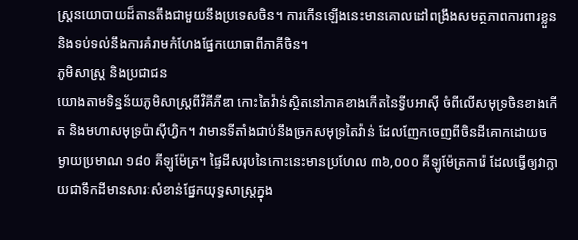ស្ត្រនយោបាយដ៏តានតឹងជាមួយនឹងប្រទេសចិន។ ការកើនឡើងនេះមានគោលដៅពង្រឹងសមត្ថភាពការពារខ្លួន និងទប់ទល់នឹងការគំរាមកំហែងផ្នែកយោធាពីភាគីចិន។
ភូមិសាស្ត្រ និងប្រជាជន
យោងតាមទិន្នន័យភូមិសាស្ត្រពីវិគីភីឌា កោះតៃវ៉ាន់ស្ថិតនៅភាគខាងកើតនៃទ្វីបអាស៊ី ចំពីលើសមុទ្រចិនខាងកើត និងមហាសមុទ្រប៉ាស៊ីហ្វិក។ វាមានទីតាំងជាប់នឹងច្រកសមុទ្រតៃវ៉ាន់ ដែលញែកចេញពីចិនដីគោកដោយចម្ងាយប្រមាណ ១៨០ គីឡូម៉ែត្រ។ ផ្ទៃដីសរុបនៃកោះនេះមានប្រហែល ៣៦,០០០ គីឡូម៉ែត្រការ៉េ ដែលធ្វើឲ្យវាក្លាយជាទឹកដីមានសារៈសំខាន់ផ្នែកយុទ្ធសាស្ត្រក្នុង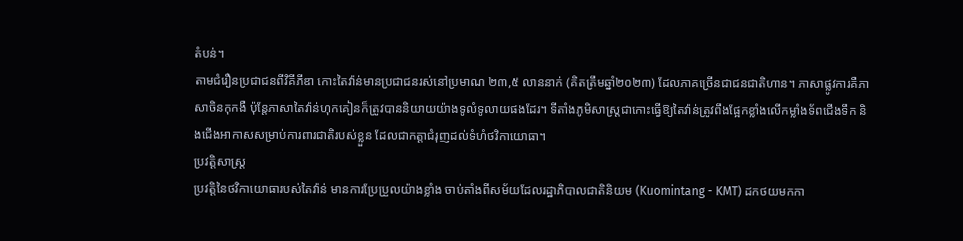តំបន់។
តាមជំរឿនប្រជាជនពីវិគីភីឌា កោះតៃវ៉ាន់មានប្រជាជនរស់នៅប្រមាណ ២៣,៥ លាននាក់ (គិតត្រឹមឆ្នាំ២០២៣) ដែលភាគច្រើនជាជនជាតិហាន។ ភាសាផ្លូវការគឺភាសាចិនកុកងឺ ប៉ុន្តែភាសាតៃវ៉ាន់ហុកគៀនក៏ត្រូវបាននិយាយយ៉ាងទូលំទូលាយផងដែរ។ ទីតាំងភូមិសាស្ត្រជាកោះធ្វើឱ្យតៃវ៉ាន់ត្រូវពឹងផ្អែកខ្លាំងលើកម្លាំងទ័ពជើងទឹក និងជើងអាកាសសម្រាប់ការពារជាតិរបស់ខ្លួន ដែលជាកត្តាជំរុញដល់ទំហំថវិកាយោធា។
ប្រវត្តិសាស្ត្រ
ប្រវត្តិនៃថវិកាយោធារបស់តៃវ៉ាន់ មានការប្រែប្រួលយ៉ាងខ្លាំង ចាប់តាំងពីសម័យដែលរដ្ឋាភិបាលជាតិនិយម (Kuomintang - KMT) ដកថយមកកា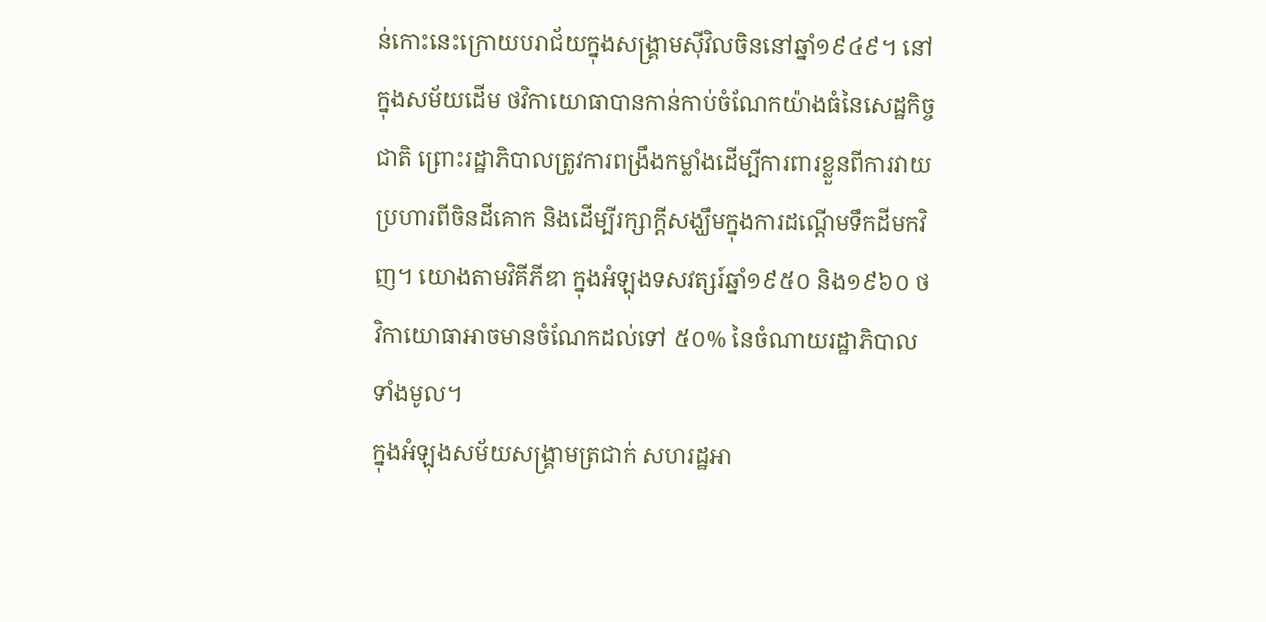ន់កោះនេះក្រោយបរាជ័យក្នុងសង្គ្រាមស៊ីវិលចិននៅឆ្នាំ១៩៤៩។ នៅក្នុងសម័យដើម ថវិកាយោធាបានកាន់កាប់ចំណែកយ៉ាងធំនៃសេដ្ឋកិច្ចជាតិ ព្រោះរដ្ឋាភិបាលត្រូវការពង្រឹងកម្លាំងដើម្បីការពារខ្លួនពីការវាយប្រហារពីចិនដីគោក និងដើម្បីរក្សាក្តីសង្ឃឹមក្នុងការដណ្តើមទឹកដីមកវិញ។ យោងតាមវិគីភីឌា ក្នុងអំឡុងទសវត្សរ៍ឆ្នាំ១៩៥០ និង១៩៦០ ថវិកាយោធាអាចមានចំណែកដល់ទៅ ៥០% នៃចំណាយរដ្ឋាភិបាលទាំងមូល។
ក្នុងអំឡុងសម័យសង្រ្គាមត្រជាក់ សហរដ្ឋអា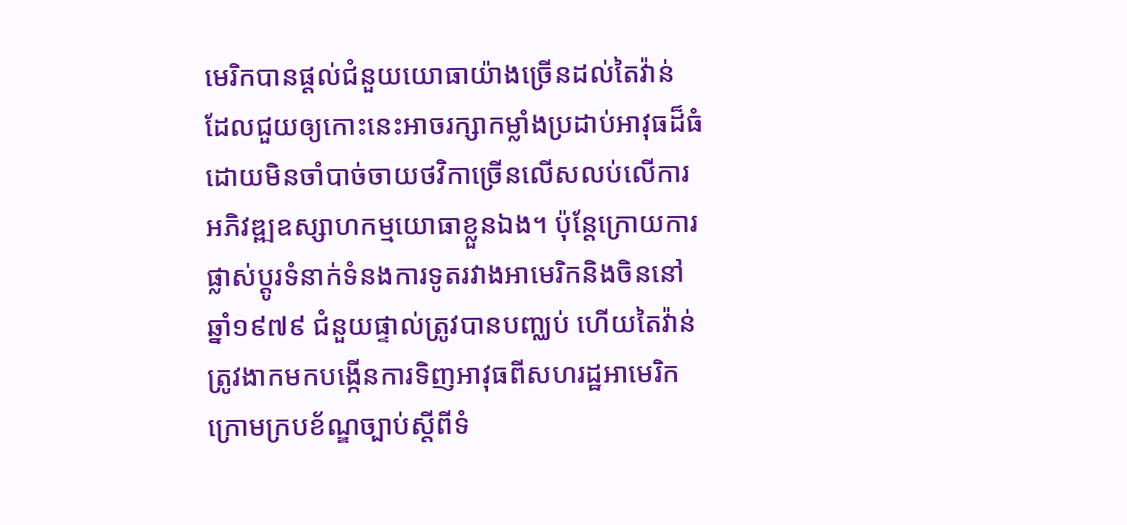មេរិកបានផ្តល់ជំនួយយោធាយ៉ាងច្រើនដល់តៃវ៉ាន់ ដែលជួយឲ្យកោះនេះអាចរក្សាកម្លាំងប្រដាប់អាវុធដ៏ធំដោយមិនចាំបាច់ចាយថវិកាច្រើនលើសលប់លើការអភិវឌ្ឍឧស្សាហកម្មយោធាខ្លួនឯង។ ប៉ុន្តែក្រោយការផ្លាស់ប្តូរទំនាក់ទំនងការទូតរវាងអាមេរិកនិងចិននៅឆ្នាំ១៩៧៩ ជំនួយផ្ទាល់ត្រូវបានបញ្ឈប់ ហើយតៃវ៉ាន់ត្រូវងាកមកបង្កើនការទិញអាវុធពីសហរដ្ឋអាមេរិកក្រោមក្របខ័ណ្ឌច្បាប់ស្តីពីទំ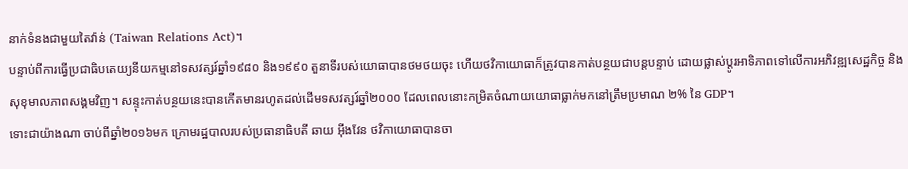នាក់ទំនងជាមួយតៃវ៉ាន់ (Taiwan Relations Act)។
បន្ទាប់ពីការធ្វើប្រជាធិបតេយ្យនីយកម្មនៅទសវត្សរ៍ឆ្នាំ១៩៨០ និង១៩៩០ តួនាទីរបស់យោធាបានថមថយចុះ ហើយថវិកាយោធាក៏ត្រូវបានកាត់បន្ថយជាបន្តបន្ទាប់ ដោយផ្លាស់ប្តូរអាទិភាពទៅលើការអភិវឌ្ឍសេដ្ឋកិច្ច និងសុខុមាលភាពសង្គមវិញ។ សន្ទុះកាត់បន្ថយនេះបានកើតមានរហូតដល់ដើមទសវត្សរ៍ឆ្នាំ២០០០ ដែលពេលនោះកម្រិតចំណាយយោធាធ្លាក់មកនៅត្រឹមប្រមាណ ២% នៃ GDP។
ទោះជាយ៉ាងណា ចាប់ពីឆ្នាំ២០១៦មក ក្រោមរដ្ឋបាលរបស់ប្រធានាធិបតី ឆាយ អ៊ីងវែន ថវិកាយោធាបានចា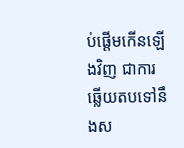ប់ផ្តើមកើនឡើងវិញ ជាការឆ្លើយតបទៅនឹងស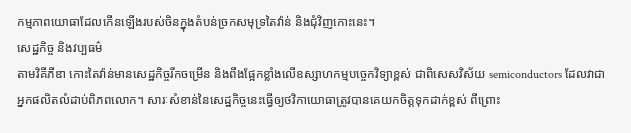កម្មភាពយោធាដែលកើនឡើងរបស់ចិនក្នុងតំបន់ច្រកសមុទ្រតៃវ៉ាន់ និងជុំវិញកោះនេះ។
សេដ្ឋកិច្ច និងវប្បធម៌
តាមវិគីភីឌា កោះតៃវ៉ាន់មានសេដ្ឋកិច្ចរីកចម្រើន និងពឹងផ្អែកខ្លាំងលើឧស្សាហកម្មបច្ចេកវិទ្យាខ្ពស់ ជាពិសេសវិស័យ semiconductors ដែលវាជាអ្នកផលិតលំដាប់ពិភពលោក។ សារៈសំខាន់នៃសេដ្ឋកិច្ចនេះធ្វើឲ្យថវិកាយោធាត្រូវបានគេយកចិត្តទុកដាក់ខ្ពស់ ពីព្រោះ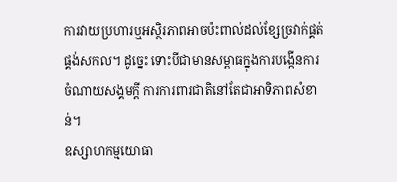ការវាយប្រហារឬអស្ថិរភាពអាចប៉ះពាល់ដល់ខ្សែច្រវាក់ផ្គត់ផ្គង់សកល។ ដូច្នេះ ទោះបីជាមានសម្ពាធក្នុងការបង្កើនការចំណាយសង្គមក្តី ការការពារជាតិនៅតែជាអាទិភាពសំខាន់។
ឧស្សាហកម្មយោធា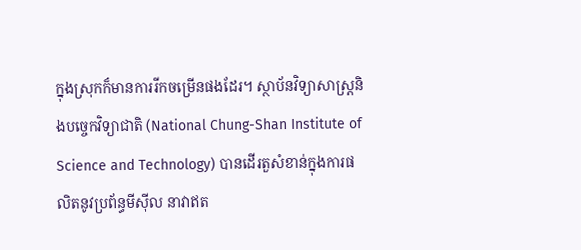ក្នុងស្រុកក៏មានការរីកចម្រើនផងដែរ។ ស្ថាប័នវិទ្យាសាស្ត្រនិងបច្ចេកវិទ្យាជាតិ (National Chung-Shan Institute of Science and Technology) បានដើរតួសំខាន់ក្នុងការផលិតនូវប្រព័ន្ធមីស៊ីល នាវាឥត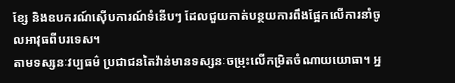ខ្សែ និងឧបករណ៍ស៊ើបការណ៍ទំនើបៗ ដែលជួយកាត់បន្ថយការពឹងផ្អែកលើការនាំចូលអាវុធពីបរទេស។
តាមទស្សនៈវប្បធម៌ ប្រជាជនតៃវ៉ាន់មានទស្សនៈចម្រុះលើកម្រិតចំណាយយោធា។ អ្ន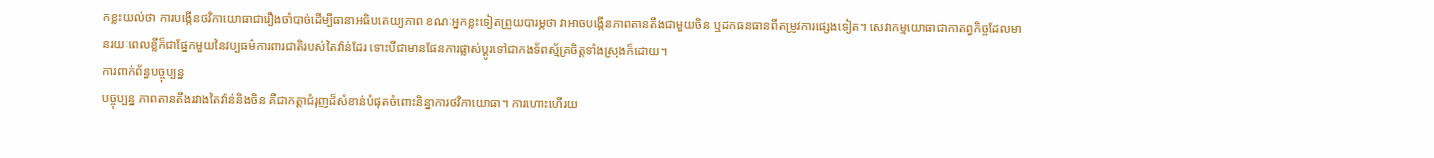កខ្លះយល់ថា ការបង្កើនថវិកាយោធាជារឿងចាំបាច់ដើម្បីធានាអធិបតេយ្យភាព ខណៈអ្នកខ្លះទៀតព្រួយបារម្ភថា វាអាចបង្កើនភាពតានតឹងជាមួយចិន ឬដកធនធានពីតម្រូវការផ្សេងទៀត។ សេវាកម្មយោធាជាកាតព្វកិច្ចដែលមានរយៈពេលខ្លីក៏ជាផ្នែកមួយនៃវប្បធម៌ការពារជាតិរបស់តៃវ៉ាន់ដែរ ទោះបីជាមានផែនការផ្លាស់ប្តូរទៅជាកងទ័ពស្ម័គ្រចិត្តទាំងស្រុងក៏ដោយ។
ការពាក់ព័ន្ធបច្ចុប្បន្ន
បច្ចុប្បន្ន ភាពតានតឹងរវាងតៃវ៉ាន់និងចិន គឺជាកត្តាជំរុញដ៏សំខាន់បំផុតចំពោះនិន្នាការថវិកាយោធា។ ការហោះហើរយ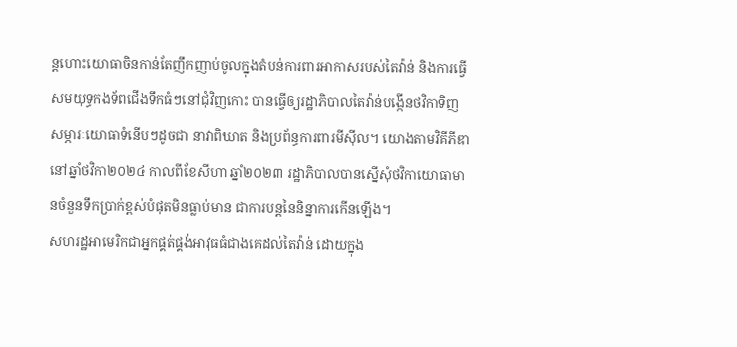ន្តហោះយោធាចិនកាន់តែញឹកញាប់ចូលក្នុងតំបន់ការពារអាកាសរបស់តៃវ៉ាន់ និងការធ្វើសមយុទ្ធកងទ័ពជើងទឹកធំៗនៅជុំវិញកោះ បានធ្វើឲ្យរដ្ឋាភិបាលតៃវ៉ាន់បង្កើនថវិកាទិញសម្ភារៈយោធាទំនើបៗដូចជា នាវាពិឃាត និងប្រព័ន្ធការពារមីស៊ីល។ យោងតាមវិគីភីឌា នៅឆ្នាំថវិកា២០២៤ កាលពីខែសីហា ឆ្នាំ២០២៣ រដ្ឋាភិបាលបានស្នើសុំថវិកាយោធាមានចំនួនទឹកប្រាក់ខ្ពស់បំផុតមិនធ្លាប់មាន ជាការបន្តនៃនិន្នាការកើនឡើង។
សហរដ្ឋអាមេរិកជាអ្នកផ្គត់ផ្គង់អាវុធធំជាងគេដល់តៃវ៉ាន់ ដោយក្នុង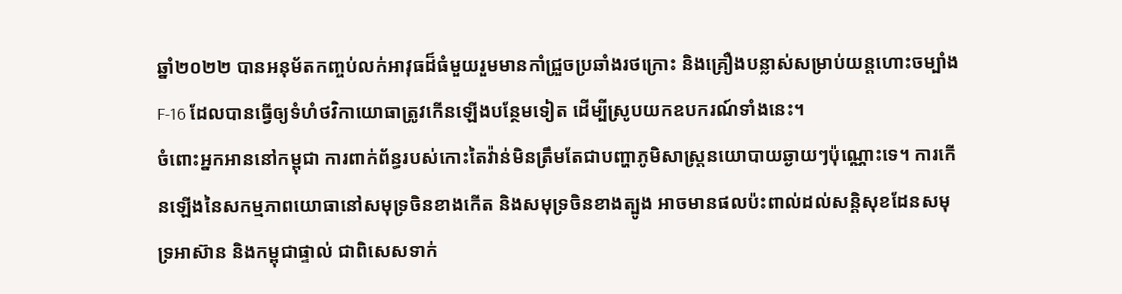ឆ្នាំ២០២២ បានអនុម័តកញ្ចប់លក់អាវុធដ៏ធំមួយរួមមានកាំជ្រួចប្រឆាំងរថក្រោះ និងគ្រឿងបន្លាស់សម្រាប់យន្តហោះចម្បាំង F-16 ដែលបានធ្វើឲ្យទំហំថវិកាយោធាត្រូវកើនឡើងបន្ថែមទៀត ដើម្បីស្រូបយកឧបករណ៍ទាំងនេះ។
ចំពោះអ្នកអាននៅកម្ពុជា ការពាក់ព័ន្ធរបស់កោះតៃវ៉ាន់មិនត្រឹមតែជាបញ្ហាភូមិសាស្ត្រនយោបាយឆ្ងាយៗប៉ុណ្ណោះទេ។ ការកើនឡើងនៃសកម្មភាពយោធានៅសមុទ្រចិនខាងកើត និងសមុទ្រចិនខាងត្បូង អាចមានផលប៉ះពាល់ដល់សន្តិសុខដែនសមុទ្រអាស៊ាន និងកម្ពុជាផ្ទាល់ ជាពិសេសទាក់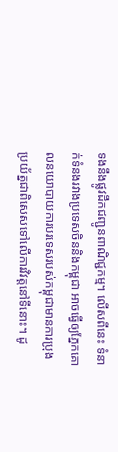ទងនឹងផ្លូវដឹកជញ្ជូនពាណិជ្ជកម្ម។ លើសពីនេះ ទំនាក់ទំនងរវាងប្រទេសចិននិងកម្ពុជា អាចធ្វើឲ្យភ្នែកគោលនយោបាយការបរទេសរបស់កម្ពុជាមានការប្រុងប្រយ័ត្នជាពិសេសទៅលើការវិវត្តនៅទីនោះ។ ដូ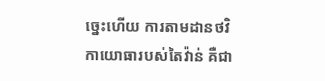ច្នេះហើយ ការតាមដានថវិកាយោធារបស់តៃវ៉ាន់ គឺជា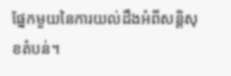ផ្នែកមួយនៃការយល់ដឹងអំពីសន្តិសុខតំបន់។